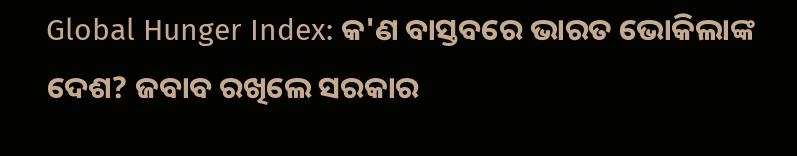Global Hunger Index: କ'ଣ ବାସ୍ତବରେ ଭାରତ ଭୋକିଲାଙ୍କ ଦେଶ? ଜବାବ ରଖିଲେ ସରକାର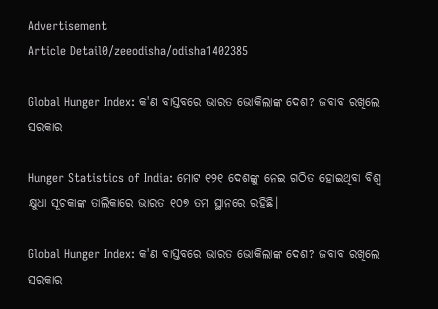Advertisement
Article Detail0/zeeodisha/odisha1402385

Global Hunger Index: କ'ଣ ବାସ୍ତବରେ ଭାରତ ଭୋକିଲାଙ୍କ ଦେଶ? ଜବାବ ରଖିଲେ ସରକାର

Hunger Statistics of India: ମୋଟ ୧୨୧ ଦେଶଙ୍କୁ ନେଇ ଗଠିତ ହୋଇଥିବା ବିଶ୍ୱ କ୍ଷୁଧା ସୂଚକାଙ୍କ ତାଲିକାରେ ଭାରତ ୧୦୭ ତମ ସ୍ଥାନରେ ରହିଛି।

Global Hunger Index: କ'ଣ ବାସ୍ତବରେ ଭାରତ ଭୋକିଲାଙ୍କ ଦେଶ? ଜବାବ ରଖିଲେ ସରକାର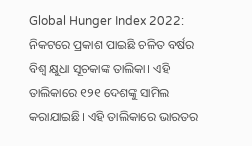Global Hunger Index 2022: ନିକଟରେ ପ୍ରକାଶ ପାଇଛି ଚଳିତ ବର୍ଷର ବିଶ୍ୱ କ୍ଷୁଧା ସୂଚକାଙ୍କ ତାଲିକା। ଏହି ତାଲିକାରେ ୧୨୧ ଦେଶଙ୍କୁ ସାମିଲ କରାଯାଇଛି। ଏହି ତାଲିକାରେ ଭାରତର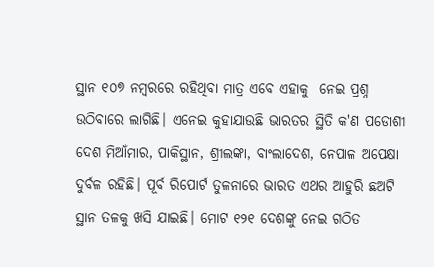ସ୍ଥାନ ୧୦୭ ନମ୍ବରରେ ରହିଥିବା ମାତ୍ର ଏବେ ଏହାକୁ  ନେଇ ପ୍ରଶ୍ନ ଉଠିବାରେ ଲାଗିଛି। ଏନେଇ କୁହାଯାଉଛି ଭାରତର ସ୍ଥିତି କ'ଣ ପଡୋଶୀ ଦେଶ ମିଆଁମାର, ପାକିସ୍ଥାନ, ଶ୍ରୀଲଙ୍କା, ବାଂଲାଦେଶ, ନେପାଳ ଅପେକ୍ଷା ଦୁର୍ବଳ ରହିଛି। ପୂର୍ବ ରିପୋର୍ଟ ତୁଳନାରେ ଭାରତ ଏଥର ଆହୁରି ଛଅଟି ସ୍ଥାନ ତଳକୁ ଖସି ଯାଇଛି। ମୋଟ ୧୨୧ ଦେଶଙ୍କୁ ନେଇ ଗଠିତ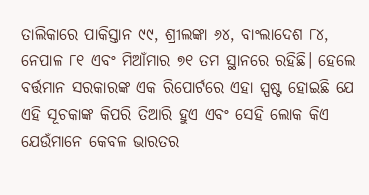ତାଲିକାରେ ପାକିସ୍ତାନ ୯୯, ଶ୍ରୀଲଙ୍କା ୬୪, ବାଂଲାଦେଶ ୮୪, ନେପାଳ ୮୧ ଏବଂ ମିଆଁମାର ୭୧ ତମ ସ୍ଥାନରେ ରହିଛି। ହେଲେ ବର୍ତ୍ତମାନ ସରକାରଙ୍କ ଏକ ରିପୋର୍ଟରେ ଏହା ସ୍ପଷ୍ଟ ହୋଇଛି ଯେ ଏହି ସୂଚକାଙ୍କ କିପରି ତିଆରି ହୁଏ ଏବଂ ସେହି ଲୋକ କିଏ ଯେଉଁମାନେ କେବଳ ଭାରତର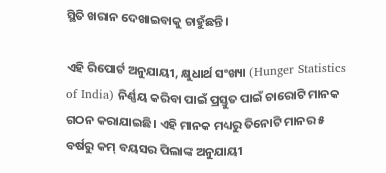ସ୍ଥିତି ଖରାନ ଦେଖାଇବାକୁ ଚାହୁଁଛନ୍ତି।

ଏହି ରିପୋର୍ଟ ଅନୁଯାୟୀ, କ୍ଷୁଧାର୍ଥ ସଂଖ୍ୟା (Hunger Statistics of India) ନିର୍ଣ୍ଣୟ କରିବା ପାଇଁ ପ୍ରସ୍ତୁତ ପାଇଁ ଚାରୋଟି ମାନକ ଗଠନ କରାଯାଇଛି। ଏହି ମାନକ ମଧ୍ୟରୁ ତିନୋଟି ମାନର ୫ ବର୍ଷରୁ କମ୍ ବୟସର ପିଲାଙ୍କ ଅନୁଯାୟୀ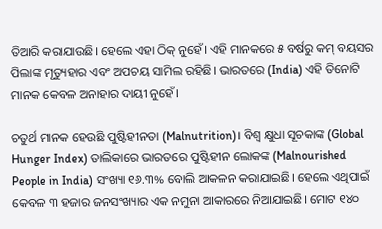ତିଆରି କରାଯାଉଛି। ହେଲେ ଏହା ଠିକ୍ ନୁହେଁ। ଏହି ମାନକରେ ୫ ବର୍ଷରୁ କମ୍ ବୟସର ପିଲାଙ୍କ ମୃତ୍ୟୁହାର ଏବଂ ଅପଚୟ ସାମିଲ ରହିଛି। ଭାରତରେ (India) ଏହି ତିନୋଟି ମାନକ କେବଳ ଅନାହାର ଦାୟୀ ନୁହେଁ।

ଚତୁର୍ଥ ମାନକ ହେଉଛି ପୁଷ୍ଟିହୀନତା (Malnutrition)। ବିଶ୍ୱ କ୍ଷୁଧା ସୂଚକାଙ୍କ (Global Hunger Index) ତାଲିକାରେ ଭାରତରେ ପୁଷ୍ଟିହୀନ ଲୋକଙ୍କ (Malnourished People in India) ସଂଖ୍ୟା ୧୬.୩% ବୋଲି ଆକଳନ କରାଯାଇଛି। ହେଲେ ଏଥିପାଇଁ କେବଳ ୩ ହଜାର ଜନସଂଖ୍ୟାର ଏକ ନମୁନା ଆକାରରେ ନିଆଯାଇଛି। ମୋଟ ୧୪୦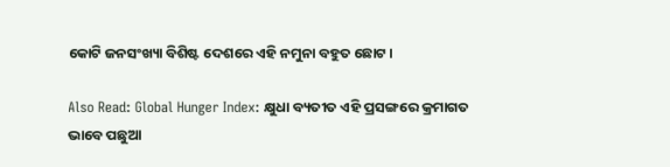କୋଟି ଜନସଂଖ୍ୟା ବିଶିଷ୍ଟ ଦେଶରେ ଏହି ନମୁନା ବହୁତ ଛୋଟ।

Also Read: Global Hunger Index: କ୍ଷୁଧା ବ୍ୟତୀତ ଏହି ପ୍ରସଙ୍ଗରେ କ୍ରମାଗତ ଭାବେ ପଛୁଆ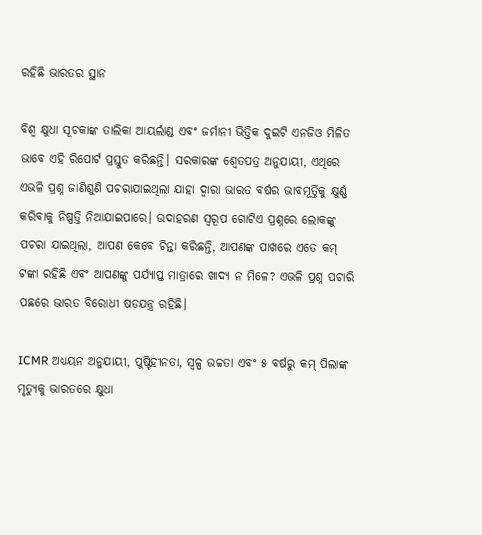ରହିଛି ଭାରତର ସ୍ଥାନ

ବିଶ୍ୱ କ୍ଷୁଧା ସୂଚକାଙ୍କ ତାଲିକା ଆୟର୍ଲାଣ୍ଡ ଏବଂ ଜର୍ମାନୀ ଭିତ୍ତିକ ଦୁଇଟି ଏନଜିଓ ମିଳିତ ଭାବେ ଏହି ରିପୋର୍ଟ ପ୍ରସ୍ତୁତ କରିଛନ୍ତି। ସରକାରଙ୍କ ଶ୍ୱେତପତ୍ର ଅନୁଯାୟୀ, ଏଥିରେ ଏଭଳି ପ୍ରଶ୍ନ ଜାଣିଶୁଣି ପଚରାଯାଇଥିଲା ଯାହା ଦ୍ୱାରା ଭାରତ ବର୍ଷର ଭାବମୂର୍ତ୍ତିକୁ କ୍ଷୁର୍ଣ୍ଣ କରିବାକୁ ନିଷ୍ପତ୍ତି ନିଆଯାଇପାରେ। ଉଦାହରଣ ସ୍ୱରୂପ ଗୋଟିଏ ପ୍ରଶ୍ନରେ ଲୋକଙ୍କୁ ପଚରା ଯାଇଥିଲା, ଆପଣ କେବେ ଚିନ୍ତା କରିଛନ୍ତି, ଆପଣଙ୍କ ପାଖରେ ଏତେ କମ୍ ଟଙ୍କା ରହିଛି ଏବଂ ଆପଣଙ୍କୁ ପର୍ଯ୍ୟାପ୍ତ ମାତ୍ରାରେ ଖାଦ୍ୟ ନ ମିଳେ? ଏଭଳି ପ୍ରଶ୍ନ ପଚାରି ପଛରେ ଭାରତ ବିରୋଧୀ ଷଡଯନ୍ତ୍ର ରହିଛି।

ICMR ଅଧ୍ୟୟନ ଅନୁଯାୟୀ, ପୁଷ୍ଟିହୀନତା, ସ୍ୱଳ୍ପ ଉଚ୍ଚତା ଏବଂ ୫ ବର୍ଷରୁ କମ୍ ପିଲାଙ୍କ ମୃତ୍ୟୁକୁ ଭାରତରେ କ୍ଷୁଧା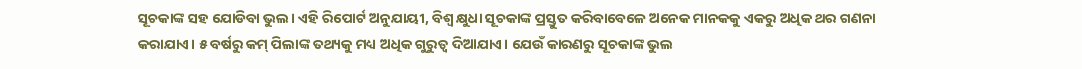ସୂଚକାଙ୍କ ସହ ଯୋଡିବା ଭୁଲ। ଏହି ରିପୋର୍ଟ ଅନୁଯାୟୀ, ବିଶ୍ୱ କ୍ଷୁଧା ସୂଚକାଙ୍କ ପ୍ରସ୍ତୁତ କରିବାବେଳେ ଅନେକ ମାନକକୁ ଏକରୁ ଅଧିକ ଥର ଗଣନା କରାଯାଏ। ୫ ବର୍ଷରୁ କମ୍ ପିଲାଙ୍କ ତଥ୍ୟକୁ ମଧ୍ୟ ଅଧିକ ଗୁରୁତ୍ୱ ଦିଆଯାଏ। ଯେଉଁ କାରଣରୁ ସୂଚକାଙ୍କ ଭୁଲ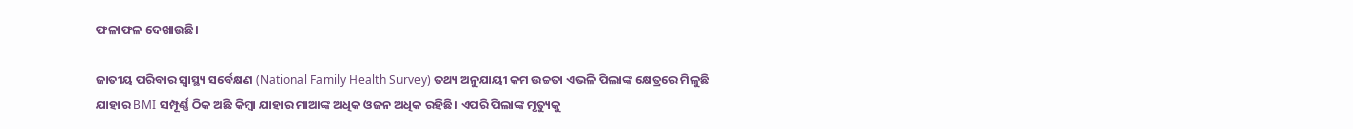ଫଳାଫଳ ଦେଖାଉଛି।

ଜାତୀୟ ପରିବାର ସ୍ୱାସ୍ଥ୍ୟ ସର୍ବେକ୍ଷଣ (National Family Health Survey) ତଥ୍ୟ ଅନୁଯାୟୀ କମ ଉଚ୍ଚତା ଏଭଳି ପିଲାଙ୍କ କ୍ଷେତ୍ରରେ ମିଳୁଛି ଯାହାର BMI ସମ୍ପୂର୍ଣ୍ଣ ଠିକ ଅଛି କିମ୍ବା ଯାହାର ମାଆଙ୍କ ଅଧିକ ଓଜନ ଅଧିକ ରହିଛି। ଏପରି ପିଲାଙ୍କ ମୃତ୍ୟୁକୁ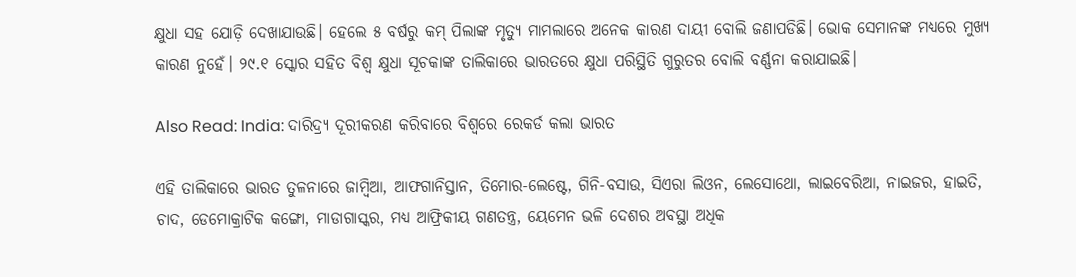କ୍ଷୁଧା ସହ ଯୋଡ଼ି ଦେଖାଯାଉଛି। ହେଲେ ୫ ବର୍ଷରୁ କମ୍ ପିଲାଙ୍କ ମୃତ୍ୟୁ ମାମଲାରେ ଅନେକ କାରଣ ଦାୟୀ ବୋଲି ଜଣାପଡିଛି। ଭୋକ ସେମାନଙ୍କ ମଧ୍ୟରେ ମୁଖ୍ୟ କାରଣ ନୁହେଁ। ୨୯.୧ ସ୍କୋର ସହିତ ବିଶ୍ୱ କ୍ଷୁଧା ସୂଚକାଙ୍କ ତାଲିକାରେ ଭାରତରେ କ୍ଷୁଧା ପରିସ୍ଥିତି ଗୁରୁତର ବୋଲି ବର୍ଣ୍ଣନା କରାଯାଇଛି।

Also Read: India: ଦାରିଦ୍ର୍ୟ ଦୂରୀକରଣ କରିବାରେ ବିଶ୍ୱରେ ରେକର୍ଡ କଲା ଭାରତ

ଏହି ତାଲିକାରେ ଭାରତ ତୁଳନାରେ ଜାମ୍ବିଆ, ଆଫଗାନିସ୍ତାନ, ତିମୋର-ଲେଷ୍ଟେ, ଗିନି-ବସାଉ, ସିଏରା ଲିଓନ, ଲେସୋଥୋ, ଲାଇବେରିଆ, ନାଇଜର, ହାଇତି, ଚାଦ, ଡେମୋକ୍ରାଟିକ କଙ୍ଗୋ, ମାଡାଗାସ୍କର, ମଧ୍ୟ ଆଫ୍ରିକୀୟ ଗଣତନ୍ତ୍ର, ୟେମେନ ଭଳି ଦେଶର ଅବସ୍ଥା ଅଧିକ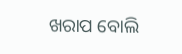ଖରାପ ବୋଲି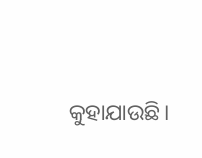କୁହାଯାଉଛି।